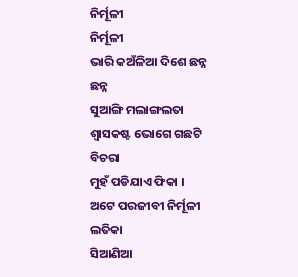ନିର୍ମୂଳୀ
ନିର୍ମୂଳୀ
ଭାରି କଅଁଳିଆ ଦିଶେ ଛନ୍ନ ଛନ୍ନ
ସୁଆଙ୍ଗି ମଲାଙ୍ଗଲତା
ଶ୍ୱାସକଷ୍ଟ ଭୋଗେ ଗଛଟି ବିଚରା
ମୁହଁ ପଡିଯାଏ ଫିକା ।
ଅଟେ ପରଜୀବୀ ନିର୍ମୂଳୀ ଲତିକା
ସିଆଣିଆ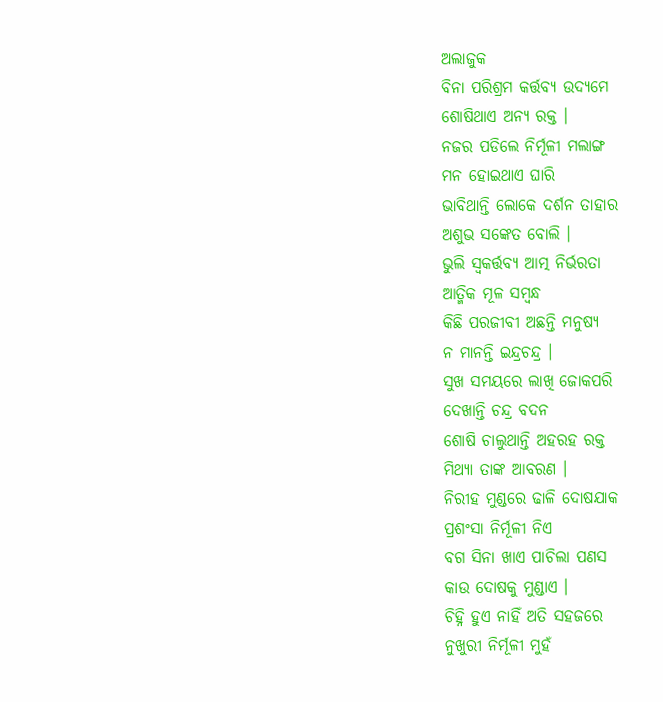ଅଲାଜୁକ
ବିନା ପରିଶ୍ରମ କର୍ତ୍ତବ୍ୟ ଉଦ୍ୟମେ
ଶୋଷିଥାଏ ଅନ୍ୟ ରକ୍ତ ।
ନଜର ପଡିଲେ ନିର୍ମୂଳୀ ମଲାଙ୍ଗ
ମନ ହୋଇଥାଏ ଘାରି
ଭାବିଥାନ୍ତି ଲୋକେ ଦର୍ଶନ ତାହାର
ଅଶୁଭ ସଙ୍କେତ ବୋଲି ।
ଭୁଲି ସ୍ୱକର୍ତ୍ତବ୍ୟ ଆତ୍ମ ନିର୍ଭରତା
ଆତ୍ମିକ ମୂଳ ସମ୍ବନ୍ଧ
କିଛି ପରଜୀବୀ ଅଛନ୍ତି ମନୁଷ୍ୟ
ନ ମାନନ୍ତି ଇନ୍ଦ୍ରଚନ୍ଦ୍ର ।
ସୁଖ ସମୟରେ ଲାଖି ଜୋକପରି
ଦେଖାନ୍ତି ଚନ୍ଦ୍ର ବଦନ
ଶୋଷି ଚାଲୁଥାନ୍ତି ଅହରହ ରକ୍ତ
ମିଥ୍ୟା ତାଙ୍କ ଆବରଣ ।
ନିରୀହ ମୁଣ୍ଡରେ ଢାଳି ଦୋଷଯାକ
ପ୍ରଶଂସା ନିର୍ମୂଳୀ ନିଏ
ବଗ ସିନା ଖାଏ ପାଚିଲା ପଣସ
କାଉ ଦୋଷକୁ ମୁଣ୍ଡାଏ ।
ଚିହ୍ନି ହୁଏ ନାହିଁ ଅତି ସହଜରେ
ନୁଖୁରୀ ନିର୍ମୂଳୀ ମୁହଁ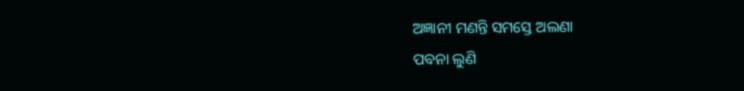ଅଜ୍ଞାନୀ ମଣନ୍ତି ସମସ୍ତେ ଅଲଣା
ପବନା ଲୁଣି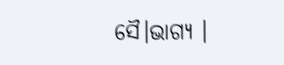ସୈ।ଭାଗ୍ୟ ।